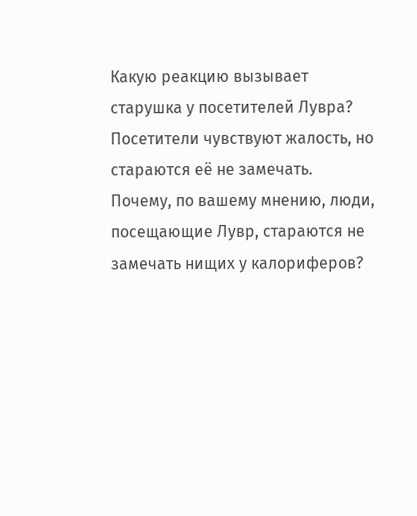Какую реакцию вызывает старушка у посетителей Лувра?
Посетители чувствуют жалость, но стараются её не замечать.
Почему, по вашему мнению, люди, посещающие Лувр, стараются не замечать нищих у калориферов?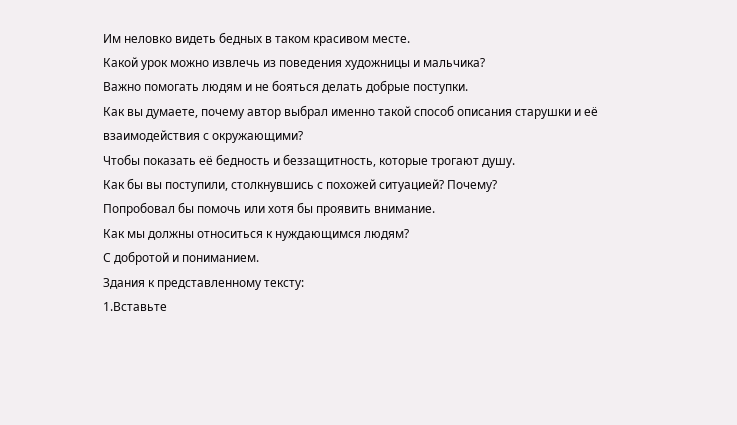Им неловко видеть бедных в таком красивом месте.
Какой урок можно извлечь из поведения художницы и мальчика?
Важно помогать людям и не бояться делать добрые поступки.
Как вы думаете, почему автор выбрал именно такой способ описания старушки и её взаимодействия с окружающими?
Чтобы показать её бедность и беззащитность, которые трогают душу.
Как бы вы поступили, столкнувшись с похожей ситуацией? Почему?
Попробовал бы помочь или хотя бы проявить внимание.
Как мы должны относиться к нуждающимся людям?
С добротой и пониманием.
Здания к представленному тексту:
1.Вставьте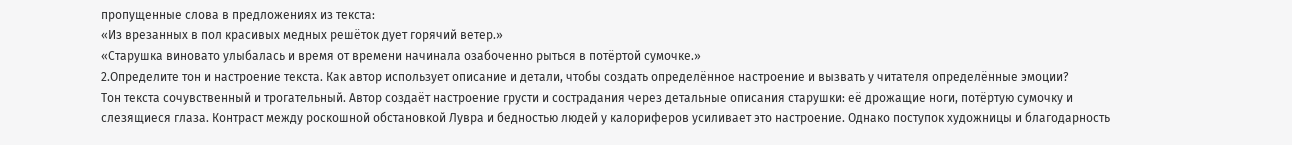пропущенные слова в предложениях из текста:
«Из врезанных в пол красивых медных решёток дует горячий ветер.»
«Старушка виновато улыбалась и время от времени начинала озабоченно рыться в потёртой сумочке.»
2.Определите тон и настроение текста. Как автор использует описание и детали, чтобы создать определённое настроение и вызвать у читателя определённые эмоции?
Тон текста сочувственный и трогательный. Автор создаёт настроение грусти и сострадания через детальные описания старушки: её дрожащие ноги, потёртую сумочку и слезящиеся глаза. Контраст между роскошной обстановкой Лувра и бедностью людей у калориферов усиливает это настроение. Однако поступок художницы и благодарность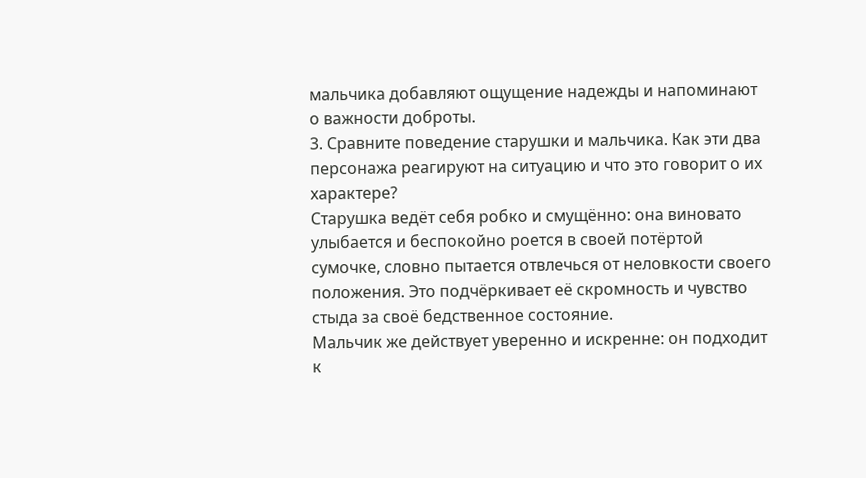мальчика добавляют ощущение надежды и напоминают о важности доброты.
3. Сравните поведение старушки и мальчика. Как эти два персонажа реагируют на ситуацию и что это говорит о их характере?
Старушка ведёт себя робко и смущённо: она виновато улыбается и беспокойно роется в своей потёртой сумочке, словно пытается отвлечься от неловкости своего положения. Это подчёркивает её скромность и чувство стыда за своё бедственное состояние.
Мальчик же действует уверенно и искренне: он подходит к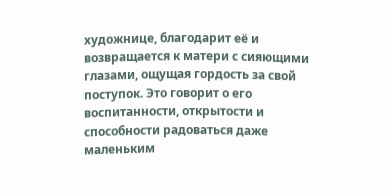художнице, благодарит её и возвращается к матери с сияющими глазами, ощущая гордость за свой поступок. Это говорит о его воспитанности, открытости и способности радоваться даже маленьким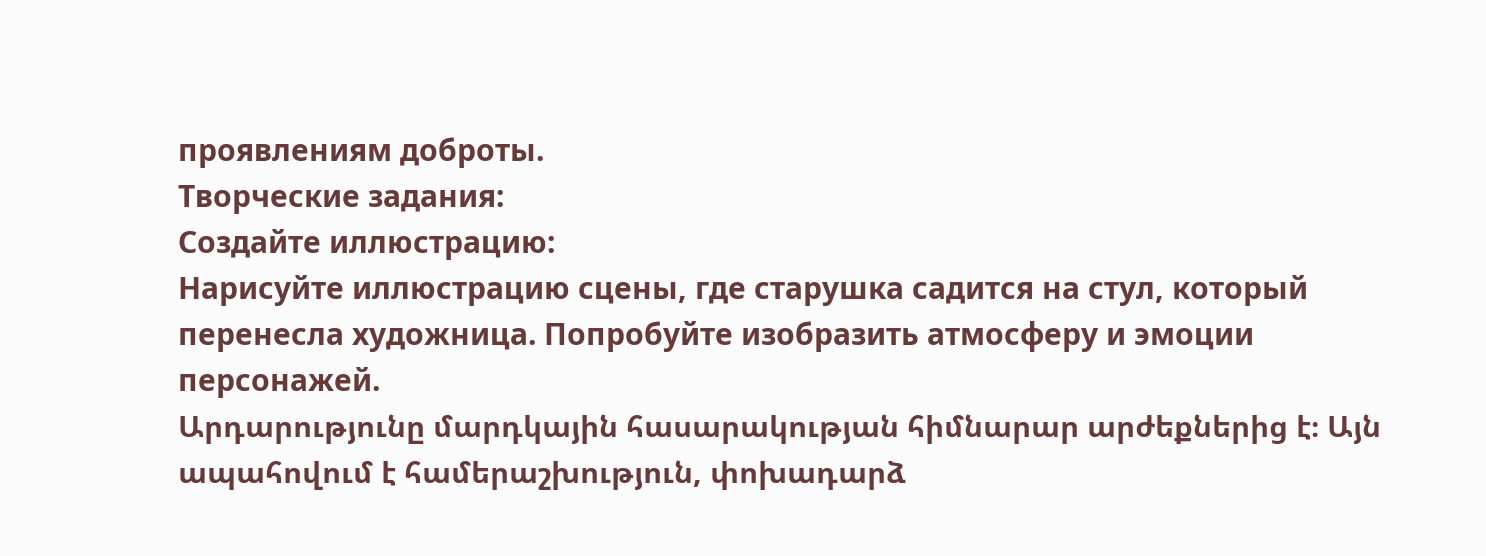проявлениям доброты.
Творческие задания:
Создайте иллюстрацию:
Нарисуйте иллюстрацию сцены, где старушка садится на стул, который перенесла художница. Попробуйте изобразить атмосферу и эмоции персонажей.
Արդարությունը մարդկային հասարակության հիմնարար արժեքներից է։ Այն ապահովում է համերաշխություն, փոխադարձ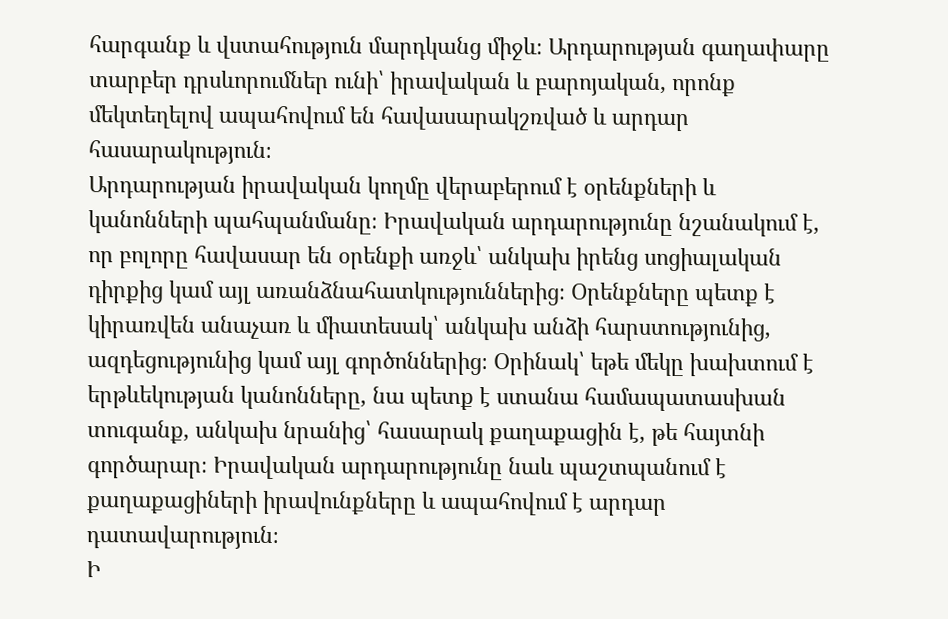հարգանք և վստահություն մարդկանց միջև։ Արդարության գաղափարը տարբեր դրսևորումներ ունի՝ իրավական և բարոյական, որոնք մեկտեղելով ապահովում են հավասարակշռված և արդար հասարակություն։
Արդարության իրավական կողմը վերաբերում է օրենքների և կանոնների պահպանմանը։ Իրավական արդարությունը նշանակում է, որ բոլորը հավասար են օրենքի առջև՝ անկախ իրենց սոցիալական դիրքից կամ այլ առանձնահատկություններից։ Օրենքները պետք է կիրառվեն անաչառ և միատեսակ՝ անկախ անձի հարստությունից, ազդեցությունից կամ այլ գործոններից։ Օրինակ՝ եթե մեկը խախտում է երթևեկության կանոնները, նա պետք է ստանա համապատասխան տուգանք, անկախ նրանից՝ հասարակ քաղաքացին է, թե հայտնի գործարար։ Իրավական արդարությունը նաև պաշտպանում է քաղաքացիների իրավունքները և ապահովում է արդար դատավարություն։
Ի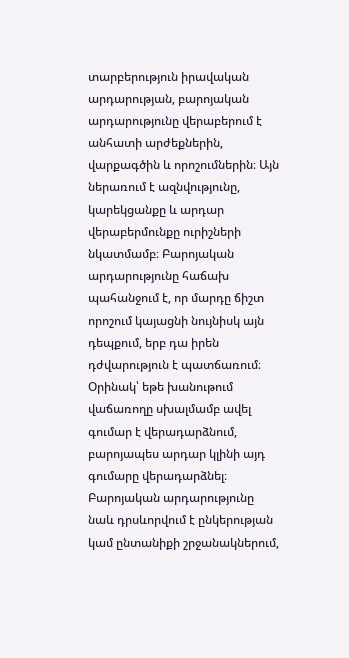տարբերություն իրավական արդարության, բարոյական արդարությունը վերաբերում է անհատի արժեքներին, վարքագծին և որոշումներին։ Այն ներառում է ազնվությունը, կարեկցանքը և արդար վերաբերմունքը ուրիշների նկատմամբ։ Բարոյական արդարությունը հաճախ պահանջում է, որ մարդը ճիշտ որոշում կայացնի նույնիսկ այն դեպքում, երբ դա իրեն դժվարություն է պատճառում։ Օրինակ՝ եթե խանութում վաճառողը սխալմամբ ավել գումար է վերադարձնում, բարոյապես արդար կլինի այդ գումարը վերադարձնել։ Բարոյական արդարությունը նաև դրսևորվում է ընկերության կամ ընտանիքի շրջանակներում,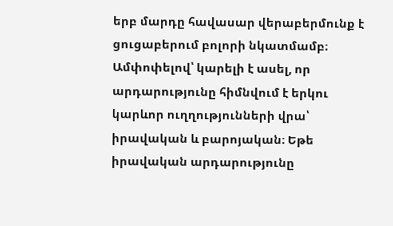երբ մարդը հավասար վերաբերմունք է ցուցաբերում բոլորի նկատմամբ։
Ամփոփելով՝ կարելի է ասել, որ արդարությունը հիմնվում է երկու կարևոր ուղղությունների վրա՝ իրավական և բարոյական։ Եթե իրավական արդարությունը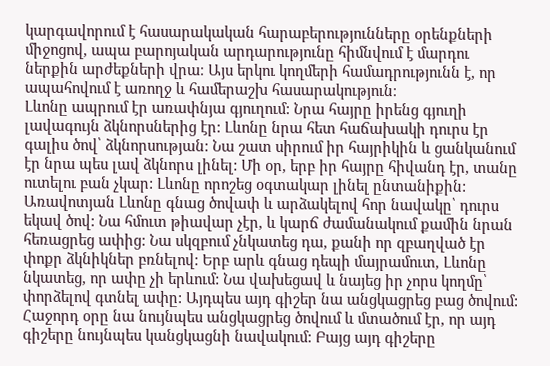կարգավորում է հասարակական հարաբերությունները օրենքների միջոցով, ապա բարոյական արդարությունը հիմնվում է մարդու ներքին արժեքների վրա։ Այս երկու կողմերի համադրությունն է, որ ապահովում է առողջ և համերաշխ հասարակություն։
Լևոնը ապրում էր առափնյա գյուղում: Նրա հայրը իրենց գյուղի լավագույն ձկնորսներից էր: Լևոնը նրա հետ հաճախակի դուրս էր գալիս ծով՝ ձկնորսության: Նա շատ սիրում իր հայրիկին և ցանկանում էր նրա պես լավ ձկնորս լինել: Մի օր, երբ իր հայրը հիվանդ էր, տանը ուտելու բան չկար: Լևոնը որոշեց օգտակար լինել ընտանիքին: Առավոտյան Լևոնը գնաց ծովափ և արձակելով հոր նավակը՝ դուրս եկավ ծով: Նա հմուտ թիավար չէր, և կարճ ժամանակում քամին նրան հեռացրեց ափից: Նա սկզբում չնկատեց դա, քանի որ զբաղված էր փոքր ձկնիկներ բռնելով: Երբ արև գնաց դեպի մայրամուտ, Լևոնը նկատեց, որ ափը չի երևում: Նա վախեցավ և նայեց իր չորս կողմը՝ փորձելով գտնել ափը: Այդպես այդ գիշեր նա անցկացրեց բաց ծովում: Հաջորդ օրը նա նույնպես անցկացրեց ծովում և մտածում էր, որ այդ գիշերը նույնպես կանցկացնի նավակում: Բայց այդ գիշերը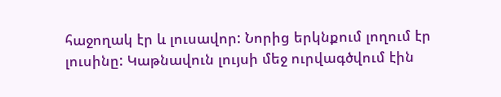հաջողակ էր և լուսավոր: Նորից երկնքում լողում էր լուսինը: Կաթնավուն լույսի մեջ ուրվագծվում էին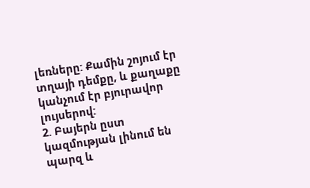լեռները: Քամին շոյում էր տղայի դեմքը, և քաղաքը կանչում էր բյուրավոր լույսերով:
2. Բայերն ըստ կազմության լինում են պարզ և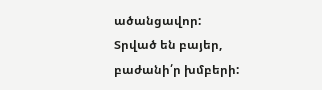ածանցավոր: Տրված են բայեր, բաժանի՛ր խմբերի: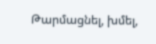Թարմացնել, խմել,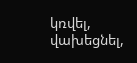կռվել, վախեցնել,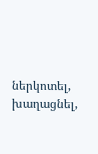ներկոտել, խաղացնել,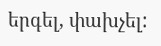երգել, փախչել: